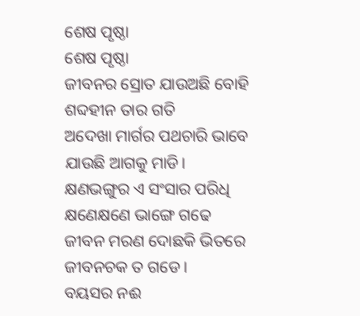ଶେଷ ପୃଷ୍ଠା
ଶେଷ ପୃଷ୍ଠା
ଜୀବନର ସ୍ରୋତ ଯାଉଅଛି ବୋହି
ଶବ୍ଦହୀନ ତାର ଗତି
ଅଦେଖା ମାର୍ଗର ପଥଚାରି ଭାବେ
ଯାଉଛି ଆଗକୁ ମାଡି।
କ୍ଷଣଭଙ୍ଗୁର ଏ ସଂସାର ପରିଧି
କ୍ଷଣେକ୍ଷଣେ ଭାଙ୍ଗେ ଗଢେ
ଜୀବନ ମରଣ ଦୋଛକି ଭିତରେ
ଜୀବନଚକ ତ ଗଡେ।
ବୟସର ନଈ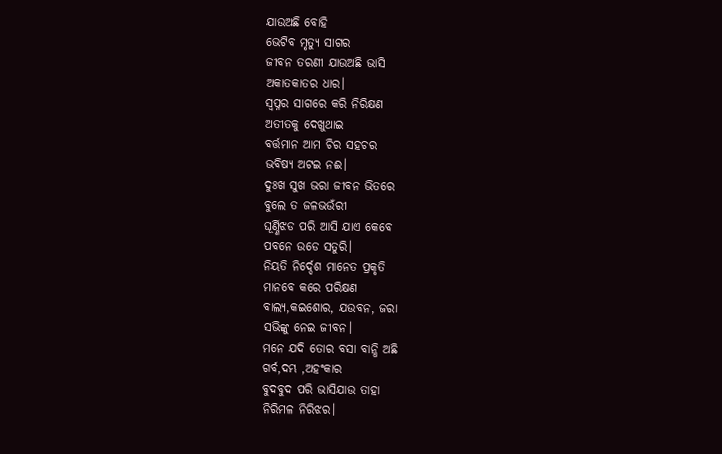ଯାଉଅଛି ବୋହି
ଭେଟିବ ମୃତ୍ୟୁ ସାଗର
ଜୀବନ ତରଣୀ ଯାଉଅଛି ଭାସି
ଅକାତକାତର ଧାର।
ସ୍ବପ୍ନର ସାଗରେ କରି ନିରିକ୍ଷଣ
ଅତୀତକୁ ଦେଖୁଥାଇ
ବର୍ତ୍ତମାନ ଆମ ଚିର ସହଚର
ଭବିଷ୍ଯ ଅଟଇ ନଈ।
ଦୁଃଖ ସୁଖ ଭରା ଜୀବନ ଭିତରେ
ବୁଲେ ତ ଜଳଭଉଁରୀ
ଘୂର୍ଣ୍ଣିଝଡ ପରି ଆସି ଯାଏ କେବେ
ପବନେ ଉଡେ ସତୁରି।
ନିୟତି ନିର୍ଦ୍ଦେଶ ମାନେତ ପ୍ରକୃତି
ମାନବେ କରେ ପରିକ୍ଷଣ
ବାଲ୍ଯ,କଇଶୋର, ଯଉବନ, ଜରା
ସଭିଙ୍କୁ ନେଇ ଜୀବନ।
ମନେ ଯଦି ତୋର ବସା ବାନ୍ଧି ଅଛି
ଗର୍ବ,ଦମ୍ଭ ,ଅହଂକାର
ବୁଦବୁଦ ପରି ଭାସିଯାଉ ତାହା
ନିରିମଳ ନିରିଝର।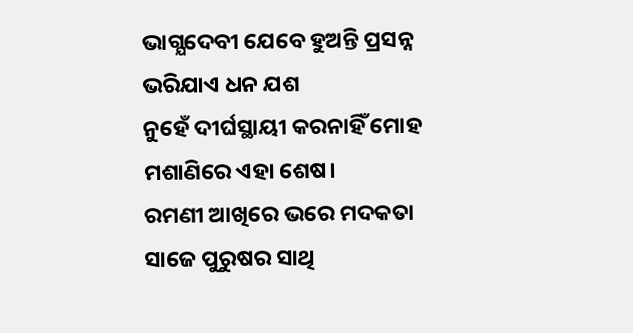ଭାଗ୍ଯଦେବୀ ଯେବେ ହୁଅନ୍ତି ପ୍ରସନ୍ନ
ଭରିଯାଏ ଧନ ଯଶ
ନୁହେଁ ଦୀର୍ଘସ୍ଥାୟୀ କରନାହିଁ ମୋହ
ମଶାଣିରେ ଏହା ଶେଷ।
ରମଣୀ ଆଖିରେ ଭରେ ମଦକତା
ସାଜେ ପୁରୁଷର ସାଥି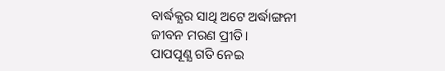ବାର୍ଦ୍ଧକ୍ଯର ସାଥି ଅଟେ ଅର୍ଦ୍ଧାଙ୍ଗନୀ
ଜୀବନ ମରଣ ପ୍ରୀତି।
ପାପପୂଣ୍ଯ ଗତି ନେଇ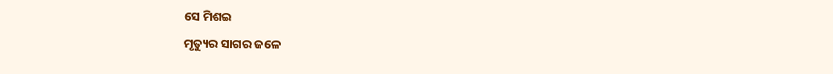ସେ ମିଶଇ
ମୃତ୍ୟୁର ସାଗର ଜଳେ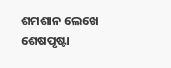ଶମଶାନ ଲେଖେ ଶେଷପୃଷ୍ଟା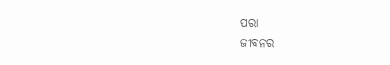ପରା
ଜୀବନର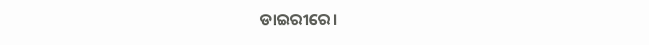ଡାଇରୀରେ।